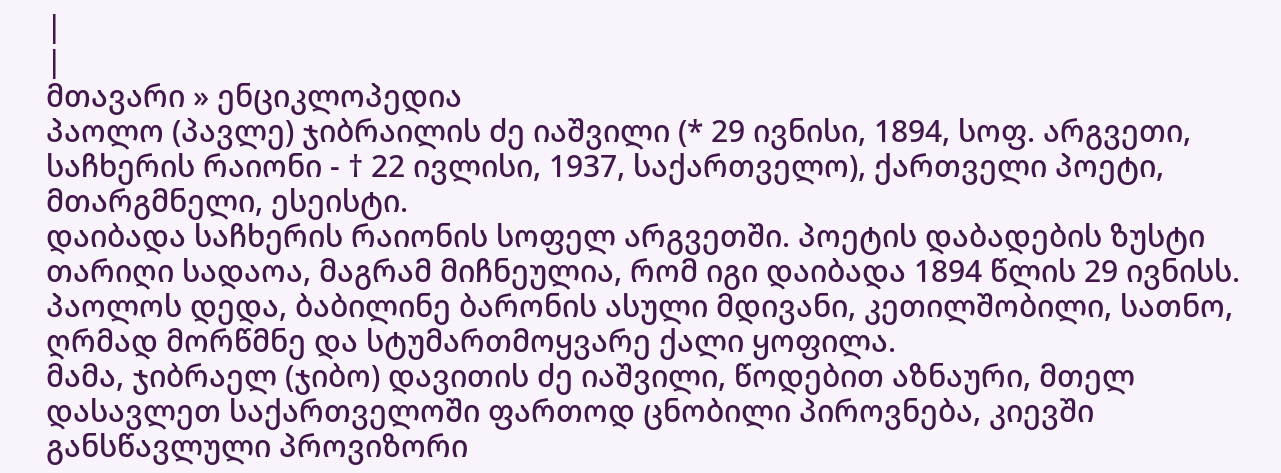|
|
მთავარი » ენციკლოპედია
პაოლო (პავლე) ჯიბრაილის ძე იაშვილი (* 29 ივნისი, 1894, სოფ. არგვეთი, საჩხერის რაიონი - † 22 ივლისი, 1937, საქართველო), ქართველი პოეტი, მთარგმნელი, ესეისტი.
დაიბადა საჩხერის რაიონის სოფელ არგვეთში. პოეტის დაბადების ზუსტი თარიღი სადაოა, მაგრამ მიჩნეულია, რომ იგი დაიბადა 1894 წლის 29 ივნისს.
პაოლოს დედა, ბაბილინე ბარონის ასული მდივანი, კეთილშობილი, სათნო, ღრმად მორწმნე და სტუმართმოყვარე ქალი ყოფილა.
მამა, ჯიბრაელ (ჯიბო) დავითის ძე იაშვილი, წოდებით აზნაური, მთელ დასავლეთ საქართველოში ფართოდ ცნობილი პიროვნება, კიევში განსწავლული პროვიზორი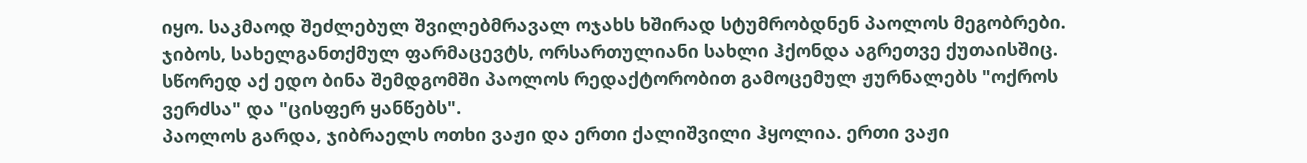იყო. საკმაოდ შეძლებულ შვილებმრავალ ოჯახს ხშირად სტუმრობდნენ პაოლოს მეგობრები. ჯიბოს, სახელგანთქმულ ფარმაცევტს, ორსართულიანი სახლი ჰქონდა აგრეთვე ქუთაისშიც. სწორედ აქ ედო ბინა შემდგომში პაოლოს რედაქტორობით გამოცემულ ჟურნალებს "ოქროს ვერძსა" და "ცისფერ ყანწებს".
პაოლოს გარდა, ჯიბრაელს ოთხი ვაჟი და ერთი ქალიშვილი ჰყოლია. ერთი ვაჟი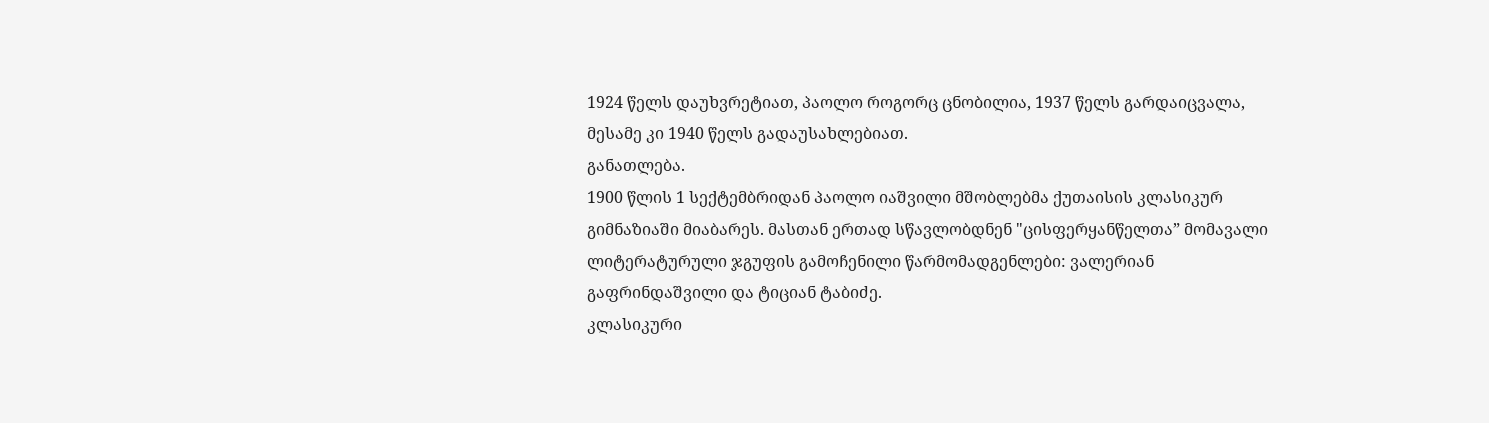1924 წელს დაუხვრეტიათ, პაოლო როგორც ცნობილია, 1937 წელს გარდაიცვალა, მესამე კი 1940 წელს გადაუსახლებიათ.
განათლება.
1900 წლის 1 სექტემბრიდან პაოლო იაშვილი მშობლებმა ქუთაისის კლასიკურ გიმნაზიაში მიაბარეს. მასთან ერთად სწავლობდნენ "ცისფერყანწელთა” მომავალი ლიტერატურული ჯგუფის გამოჩენილი წარმომადგენლები: ვალერიან გაფრინდაშვილი და ტიციან ტაბიძე.
კლასიკური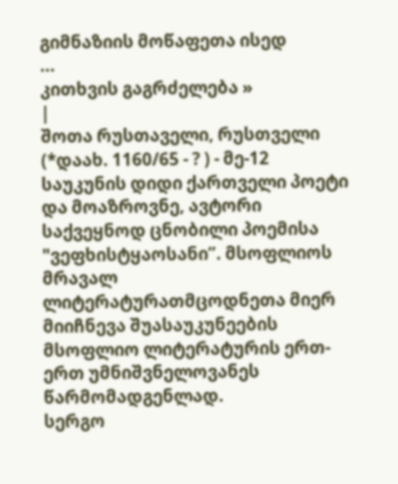გიმნაზიის მოწაფეთა ისედ
...
კითხვის გაგრძელება »
|
შოთა რუსთაველი, რუსთველი (*დაახ. 1160/65 - ? ) - მე-12 საუკუნის დიდი ქართველი პოეტი და მოაზროვნე, ავტორი საქვეყნოდ ცნობილი პოემისა "ვეფხისტყაოსანი”. მსოფლიოს მრავალ ლიტერატურათმცოდნეთა მიერ მიიჩნევა შუასაუკუნეების მსოფლიო ლიტერატურის ერთ-ერთ უმნიშვნელოვანეს წარმომადგენლად.
სერგო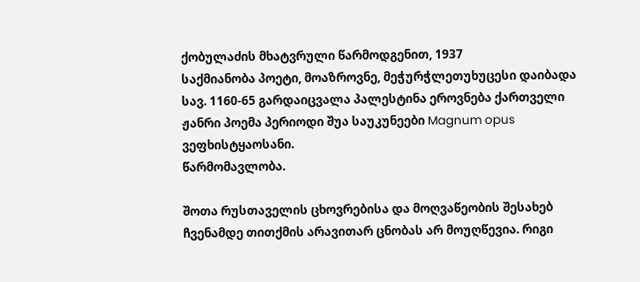ქობულაძის მხატვრული წარმოდგენით, 1937
საქმიანობა პოეტი, მოაზროვნე, მეჭურჭლეთუხუცესი დაიბადა სავ. 1160-65 გარდაიცვალა პალესტინა ეროვნება ქართველი ჟანრი პოემა პერიოდი შუა საუკუნეები Magnum opus ვეფხისტყაოსანი.
წარმომავლობა.

შოთა რუსთაველის ცხოვრებისა და მოღვაწეობის შესახებ ჩვენამდე თითქმის არავითარ ცნობას არ მოუღწევია. რიგი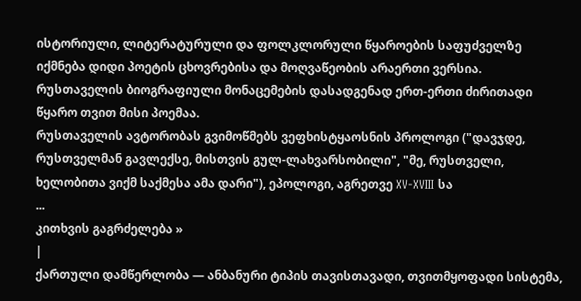ისტორიული, ლიტერატურული და ფოლკლორული წყაროების საფუძველზე იქმნება დიდი პოეტის ცხოვრებისა და მოღვაწეობის არაერთი ვერსია. რუსთაველის ბიოგრაფიული მონაცემების დასადგენად ერთ-ერთი ძირითადი წყარო თვით მისი პოემაა.
რუსთაველის ავტორობას გვიმოწმებს ვეფხისტყაოსნის პროლოგი ("დავჯდე, რუსთველმან გავლექსე, მისთვის გულ-ლახვარსობილი", "მე, რუსთველი, ხელობითა ვიქმ საქმესა ამა დარი"), ეპოლოგი, აგრეთვე XV-XVIII სა
...
კითხვის გაგრძელება »
|
ქართული დამწერლობა — ანბანური ტიპის თავისთავადი, თვითმყოფადი სისტემა,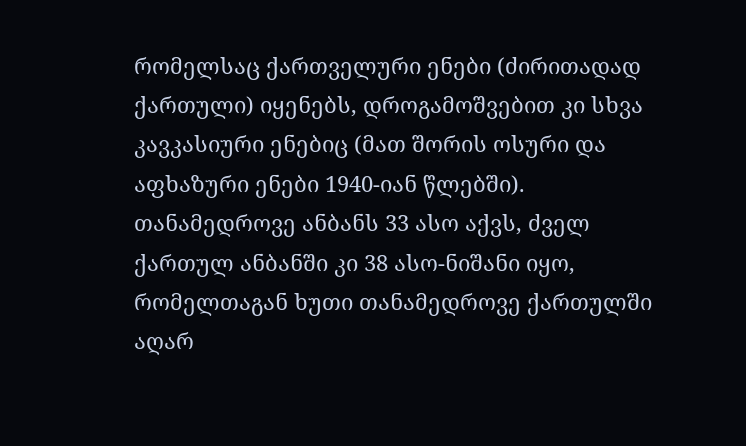რომელსაც ქართველური ენები (ძირითადად ქართული) იყენებს, დროგამოშვებით კი სხვა კავკასიური ენებიც (მათ შორის ოსური და აფხაზური ენები 1940-იან წლებში). თანამედროვე ანბანს 33 ასო აქვს, ძველ ქართულ ანბანში კი 38 ასო-ნიშანი იყო, რომელთაგან ხუთი თანამედროვე ქართულში აღარ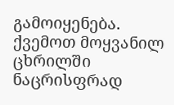გამოიყენება. ქვემოთ მოყვანილ ცხრილში ნაცრისფრად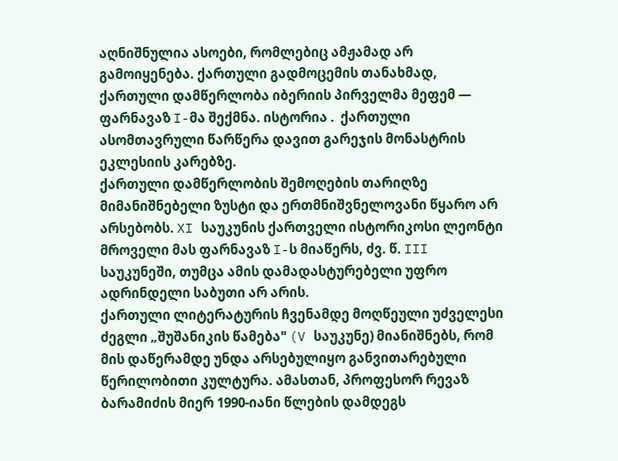აღნიშნულია ასოები, რომლებიც ამჟამად არ გამოიყენება. ქართული გადმოცემის თანახმად, ქართული დამწერლობა იბერიის პირველმა მეფემ — ფარნავაზ I-მა შექმნა. ისტორია .  ქართული ასომთავრული წარწერა დავით გარეჯის მონასტრის ეკლესიის კარებზე.
ქართული დამწერლობის შემოღების თარიღზე მიმანიშნებელი ზუსტი და ერთმნიშვნელოვანი წყარო არ არსებობს. XI საუკუნის ქართველი ისტორიკოსი ლეონტი მროველი მას ფარნავაზ I-ს მიაწერს, ძვ. წ. III საუკუნეში, თუმცა ამის დამადასტურებელი უფრო ადრინდელი საბუთი არ არის.
ქართული ლიტერატურის ჩვენამდე მოღწეული უძველესი ძეგლი „შუშანიკის წამება" (V საუკუნე) მიანიშნებს, რომ მის დაწერამდე უნდა არსებულიყო განვითარებული წერილობითი კულტურა. ამასთან, პროფესორ რევაზ ბარამიძის მიერ 1990-იანი წლების დამდეგს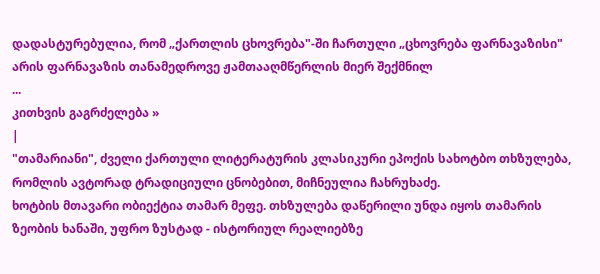დადასტურებულია, რომ „ქართლის ცხოვრება"-ში ჩართული „ცხოვრება ფარნავაზისი" არის ფარნავაზის თანამედროვე ჟამთააღმწერლის მიერ შექმნილ
...
კითხვის გაგრძელება »
|
"თამარიანი", ძველი ქართული ლიტერატურის კლასიკური ეპოქის სახოტბო თხზულება, რომლის ავტორად ტრადიციული ცნობებით, მიჩნეულია ჩახრუხაძე.
ხოტბის მთავარი ობიექტია თამარ მეფე. თხზულება დაწერილი უნდა იყოს თამარის ზეობის ხანაში, უფრო ზუსტად - ისტორიულ რეალიებზე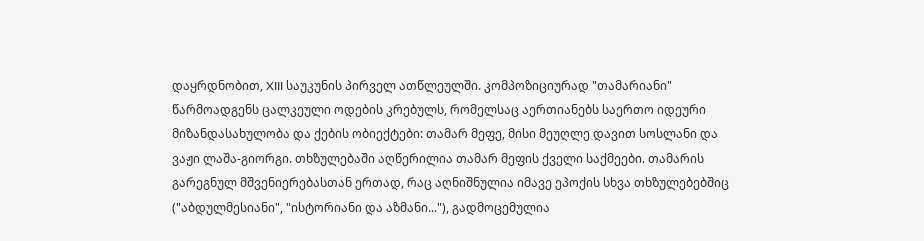დაყრდნობით, XIII საუკუნის პირველ ათწლეულში. კომპოზიციურად "თამარიანი" წარმოადგენს ცალკეული ოდების კრებულს, რომელსაც აერთიანებს საერთო იდეური მიზანდასახულობა და ქების ობიექტები: თამარ მეფე, მისი მეუღლე დავით სოსლანი და ვაჟი ლაშა-გიორგი. თხზულებაში აღწერილია თამარ მეფის ქველი საქმეები. თამარის გარეგნულ მშვენიერებასთან ერთად, რაც აღნიშნულია იმავე ეპოქის სხვა თხზულებებშიც ("აბდულმესიანი", "ისტორიანი და აზმანი..."), გადმოცემულია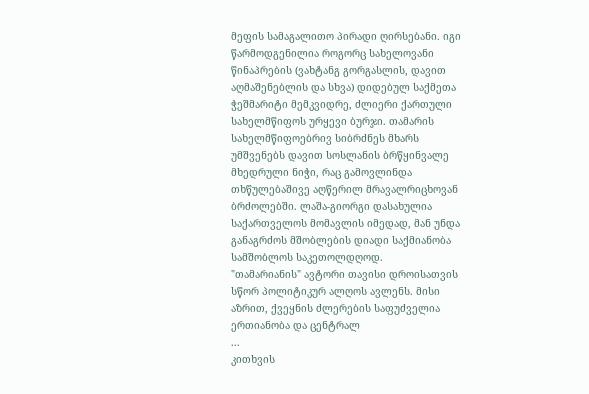მეფის სამაგალითო პირადი ღირსებანი. იგი წარმოდგენილია როგორც სახელოვანი წინაპრების (ვახტანგ გორგასლის, დავით აღმაშენებლის და სხვა) დიდებულ საქმეთა ჭეშმარიტი მემკვიდრე, ძლიერი ქართული სახელმწიფოს ურყევი ბურჯი. თამარის სახელმწიფოებრივ სიბრძნეს მხარს უმშვენებს დავით სოსლანის ბრწყინვალე მხედრული ნიჭი, რაც გამოვლინდა თხწულებაშივე აღწერილ მრავალრიცხოვან ბრძოლებში. ლაშა-გიორგი დასახულია საქართველოს მომავლის იმედად, მან უნდა განაგრძოს მშობლების დიადი საქმიანობა სამშობლოს საკეთოლდღოდ.
"თამარიანის" ავტორი თავისი დროისათვის სწორ პოლიტიკურ ალღოს ავლენს. მისი აზრით, ქვეყნის ძლერების საფუძველია ერთიანობა და ცენტრალ
...
კითხვის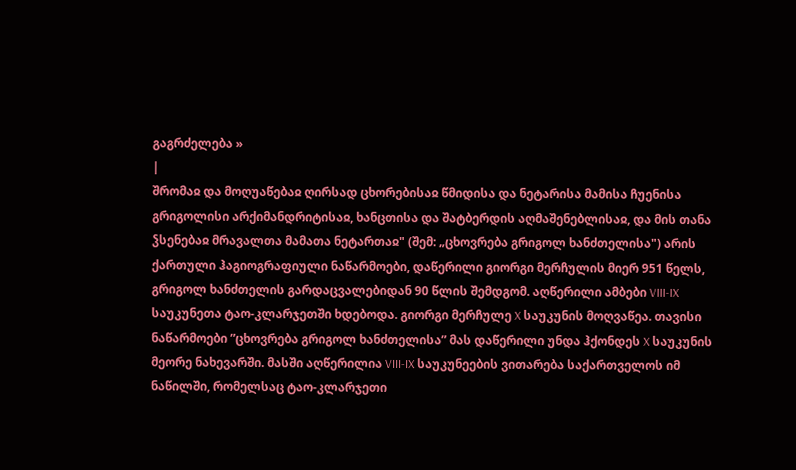გაგრძელება »
|
შრომაჲ და მოღუაწებაჲ ღირსად ცხორებისაჲ წმიდისა და ნეტარისა მამისა ჩუენისა გრიგოლისი არქიმანდრიტისაჲ, ხანცთისა და შატბერდის აღმაშენებლისაჲ, და მის თანა ჴსენებაჲ მრავალთა მამათა ნეტართაჲ" (შემ: „ცხოვრება გრიგოლ ხანძთელისა") არის ქართული ჰაგიოგრაფიული ნაწარმოები, დაწერილი გიორგი მერჩულის მიერ 951 წელს, გრიგოლ ხანძთელის გარდაცვალებიდან 90 წლის შემდგომ. აღწერილი ამბები VIII-IX საუკუნეთა ტაო-კლარჯეთში ხდებოდა. გიორგი მერჩულე X საუკუნის მოღვაწეა. თავისი ნაწარმოები ”ცხოვრება გრიგოლ ხანძთელისა” მას დაწერილი უნდა ჰქონდეს X საუკუნის მეორე ნახევარში. მასში აღწერილია VIII-IX საუკუნეების ვითარება საქართველოს იმ ნაწილში, რომელსაც ტაო-კლარჯეთი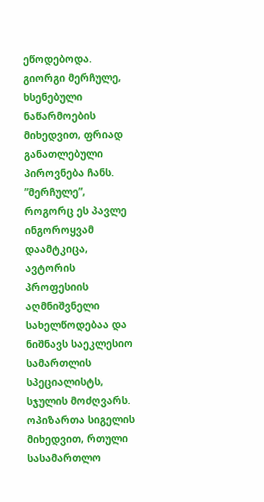ეწოდებოდა.
გიორგი მერჩულე, ხსენებული ნაწარმოების მიხედვით, ფრიად განათლებული პიროვნება ჩანს. ”მერჩულე”, როგორც ეს პავლე ინგოროყვამ დაამტკიცა, ავტორის პროფესიის აღმნიშვნელი სახელწოდებაა და ნიშნავს საეკლესიო სამართლის სპეციალისტს, სჯულის მოძღვარს.
ოპიზართა სიგელის მიხედვით, რთული სასამართლო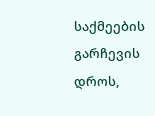საქმეების გარჩევის დროს,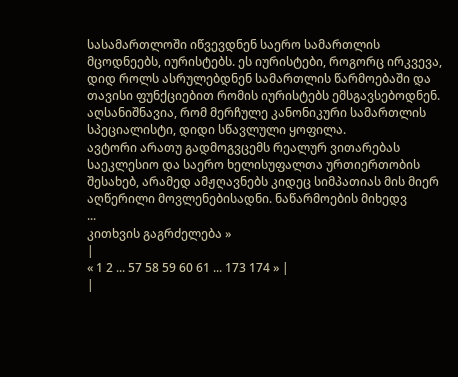სასამართლოში იწვევდნენ საერო სამართლის მცოდნეებს, იურისტებს. ეს იურისტები, როგორც ირკვევა, დიდ როლს ასრულებდნენ სამართლის წარმოებაში და თავისი ფუნქციებით რომის იურისტებს ემსგავსებოდნენ. აღსანიშნავია, რომ მერჩულე კანონიკური სამართლის სპეციალისტი, დიდი სწავლული ყოფილა.
ავტორი არათუ გადმოგვცემს რეალურ ვითარებას საეკლესიო და საერო ხელისუფალთა ურთიერთობის შესახებ, არამედ ამჟღავნებს კიდეც სიმპათიას მის მიერ აღწერილი მოვლენებისადნი. ნაწარმოების მიხედვ
...
კითხვის გაგრძელება »
|
« 1 2 ... 57 58 59 60 61 ... 173 174 » |
|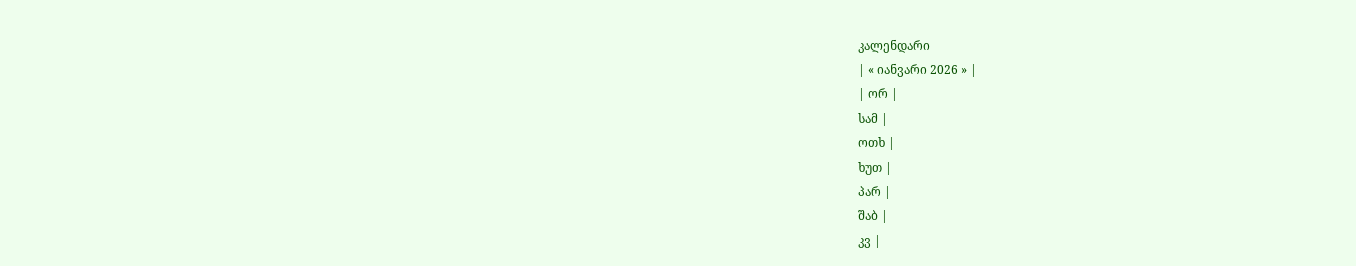კალენდარი
| « იანვარი 2026 » |
| ორ |
სამ |
ოთხ |
ხუთ |
პარ |
შაბ |
კვ |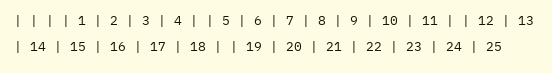| | | | 1 | 2 | 3 | 4 | | 5 | 6 | 7 | 8 | 9 | 10 | 11 | | 12 | 13 | 14 | 15 | 16 | 17 | 18 | | 19 | 20 | 21 | 22 | 23 | 24 | 25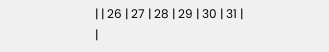| | 26 | 27 | 28 | 29 | 30 | 31 |
|